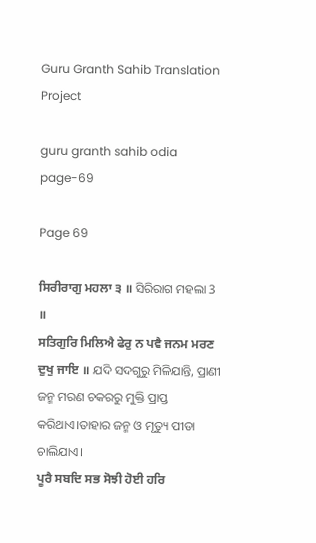Guru Granth Sahib Translation Project

guru granth sahib odia page-69

Page 69

ਸਿਰੀਰਾਗੁ ਮਹਲਾ ੩ ॥ ସିରିରାଗ ମହଲା 3 ॥
ਸਤਿਗੁਰਿ ਮਿਲਿਐ ਫੇਰੁ ਨ ਪਵੈ ਜਨਮ ਮਰਣ ਦੁਖੁ ਜਾਇ ॥ ଯଦି ସଦଗୁରୁ ମିଳିଯାନ୍ତି, ପ୍ରାଣୀ ଜନ୍ମ ମରଣ ଚକରରୁ ମୁକ୍ତି ପ୍ରାପ୍ତ କରିଥାଏ।ତାହାର ଜନ୍ମ ଓ ମୃତ୍ୟୁ ପୀଡା ଚାଲିଯାଏ।
ਪੂਰੈ ਸਬਦਿ ਸਭ ਸੋਝੀ ਹੋਈ ਹਰਿ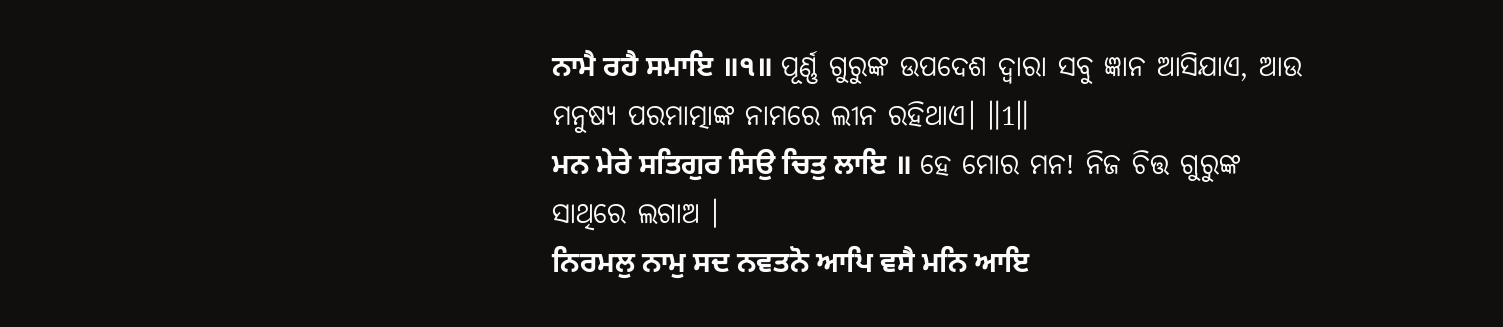ਨਾਮੈ ਰਹੈ ਸਮਾਇ ॥੧॥ ପୂର୍ଣ୍ଣ ଗୁରୁଙ୍କ ଉପଦେଶ ଦ୍ଵାରା ସବୁ ଜ୍ଞାନ ଆସିଯାଏ, ଆଉ ମନୁଷ୍ୟ ପରମାତ୍ମାଙ୍କ ନାମରେ ଲୀନ ରହିଥାଏ। ॥1॥
ਮਨ ਮੇਰੇ ਸਤਿਗੁਰ ਸਿਉ ਚਿਤੁ ਲਾਇ ॥ ହେ ମୋର ମନ! ନିଜ ଚିତ୍ତ ଗୁରୁଙ୍କ ସାଥିରେ ଲଗାଅ ।
ਨਿਰਮਲੁ ਨਾਮੁ ਸਦ ਨਵਤਨੋ ਆਪਿ ਵਸੈ ਮਨਿ ਆਇ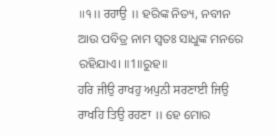॥੧॥ ਰਹਾਉ ॥ ହରିଙ୍କ ନିତ୍ୟ, ନବୀନ ଆଉ ପବିତ୍ର ନାମ ସ୍ଵତଃ ସାଧୁଙ୍କ ମନରେ ରହିଯାଏ। ॥1॥ରୁହ॥
ਹਰਿ ਜੀਉ ਰਾਖਹੁ ਅਪੁਨੀ ਸਰਣਾਈ ਜਿਉ ਰਾਖਹਿ ਤਿਉ ਰਹਣਾ ॥ ହେ ମୋର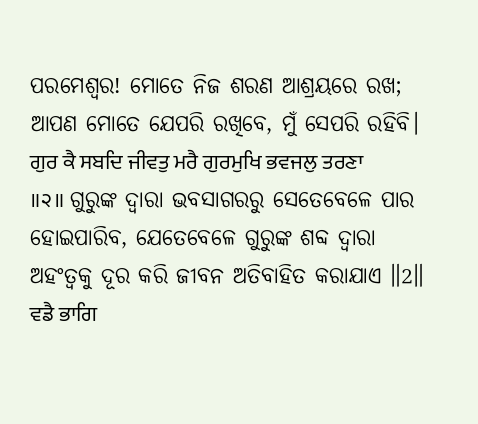ପରମେଶ୍ଵର! ମୋତେ ନିଜ ଶରଣ ଆଶ୍ରୟରେ ରଖ; ଆପଣ ମୋତେ ଯେପରି ରଖିବେ, ମୁଁ ସେପରି ରହିବି।
ਗੁਰ ਕੈ ਸਬਦਿ ਜੀਵਤੁ ਮਰੈ ਗੁਰਮੁਖਿ ਭਵਜਲੁ ਤਰਣਾ ॥੨॥ ଗୁରୁଙ୍କ ଦ୍ଵାରା ଭବସାଗରରୁ ସେତେବେଳେ ପାର ହୋଇପାରିବ, ଯେତେବେଳେ ଗୁରୁଙ୍କ ଶବ୍ଦ ଦ୍ଵାରା ଅହଂତ୍ଵକୁ ଦୂର କରି ଜୀବନ ଅତିବାହିତ କରାଯାଏ ॥2॥
ਵਡੈ ਭਾਗਿ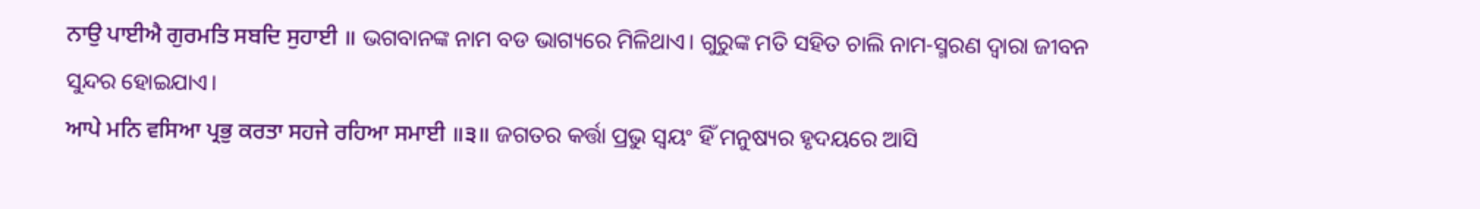ਨਾਉ ਪਾਈਐ ਗੁਰਮਤਿ ਸਬਦਿ ਸੁਹਾਈ ॥ ଭଗବାନଙ୍କ ନାମ ବଡ ଭାଗ୍ୟରେ ମିଳିଥାଏ। ଗୁରୁଙ୍କ ମତି ସହିତ ଚାଲି ନାମ-ସ୍ମରଣ ଦ୍ଵାରା ଜୀବନ ସୁନ୍ଦର ହୋଇଯାଏ।
ਆਪੇ ਮਨਿ ਵਸਿਆ ਪ੍ਰਭੁ ਕਰਤਾ ਸਹਜੇ ਰਹਿਆ ਸਮਾਈ ॥੩॥ ଜଗତର କର୍ତ୍ତା ପ୍ରଭୁ ସ୍ଵୟଂ ହିଁ ମନୁଷ୍ୟର ହୃଦୟରେ ଆସି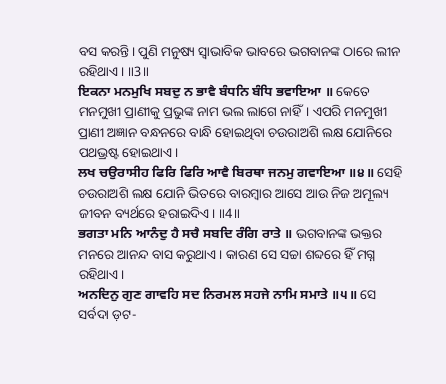ବସ କରନ୍ତି। ପୁଣି ମନୁଷ୍ୟ ସ୍ଵାଭାବିକ ଭାବରେ ଭଗବାନଙ୍କ ଠାରେ ଲୀନ ରହିଥାଏ। ॥3॥
ਇਕਨਾ ਮਨਮੁਖਿ ਸਬਦੁ ਨ ਭਾਵੈ ਬੰਧਨਿ ਬੰਧਿ ਭਵਾਇਆ ॥ କେତେ ମନମୁଖୀ ପ୍ରାଣୀକୁ ପ୍ରଭୁଙ୍କ ନାମ ଭଲ ଲାଗେ ନାହିଁ। ଏପରି ମନମୁଖୀ ପ୍ରାଣୀ ଅଜ୍ଞାନ ବନ୍ଧନରେ ବାନ୍ଧି ହୋଇଥିବା ଚଉରାଅଶି ଲକ୍ଷ ଯୋନିରେ ପଥଭ୍ରଷ୍ଟ ହୋଇଥାଏ।
ਲਖ ਚਉਰਾਸੀਹ ਫਿਰਿ ਫਿਰਿ ਆਵੈ ਬਿਰਥਾ ਜਨਮੁ ਗਵਾਇਆ ॥੪॥ ସେହି ଚଉରାଅଶି ଲକ୍ଷ ଯୋନି ଭିତରେ ବାରମ୍ବାର ଆସେ ଆଉ ନିଜ ଅମୂଲ୍ୟ ଜୀବନ ବ୍ୟର୍ଥରେ ହରାଇଦିଏ। ॥4॥
ਭਗਤਾ ਮਨਿ ਆਨੰਦੁ ਹੈ ਸਚੈ ਸਬਦਿ ਰੰਗਿ ਰਾਤੇ ॥ ଭଗବାନଙ୍କ ଭକ୍ତର ମନରେ ଆନନ୍ଦ ବାସ କରୁଥାଏ। କାରଣ ସେ ସଚ୍ଚା ଶବ୍ଦରେ ହିଁ ମଗ୍ନ ରହିଥାଏ।
ਅਨਦਿਨੁ ਗੁਣ ਗਾਵਹਿ ਸਦ ਨਿਰਮਲ ਸਹਜੇ ਨਾਮਿ ਸਮਾਤੇ ॥੫॥ ସେ ସର୍ବଦା ଡ଼ଟ-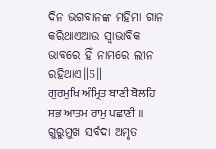ଦିନ ଭଗବାନଙ୍କ ମହିମା ଗାନ କରିଥାଏଆଉ ସ୍ଵାଭାବିକ ଭାବରେ ହିଁ ନାମରେ ଲୀନ ରହିଥାଏ॥5॥
ਗੁਰਮੁਖਿ ਅੰਮ੍ਰਿਤ ਬਾਣੀ ਬੋਲਹਿ ਸਭ ਆਤਮ ਰਾਮੁ ਪਛਾਣੀ ॥ ଗୁରୁମୁଖ ସର୍ବଦା ଅମୃତ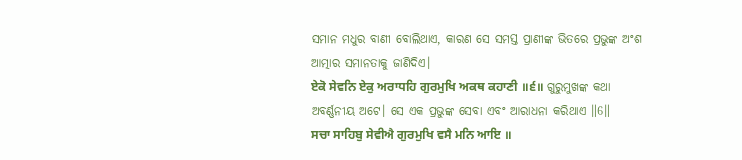ସମାନ ମଧୁର ବାଣୀ ବୋଲିଥାଏ, କାରଣ ସେ ସମସ୍ତ ପ୍ରାଣୀଙ୍କ ଭିତରେ ପ୍ରଭୁଙ୍କ ଅଂଶ ଆତ୍ମାର ସମାନତାକୁ ଜାଣିଦିଏ।
ਏਕੋ ਸੇਵਨਿ ਏਕੁ ਅਰਾਧਹਿ ਗੁਰਮੁਖਿ ਅਕਥ ਕਹਾਣੀ ॥੬॥ ଗୁରୁମୁଖଙ୍କ କଥା ଅବର୍ଣ୍ଣନୀୟ ଅଟେ। ସେ ଏକ ପ୍ରଭୁଙ୍କ ସେବା ଏବଂ ଆରାଧନା କରିଥାଏ ॥6॥
ਸਚਾ ਸਾਹਿਬੁ ਸੇਵੀਐ ਗੁਰਮੁਖਿ ਵਸੈ ਮਨਿ ਆਇ ॥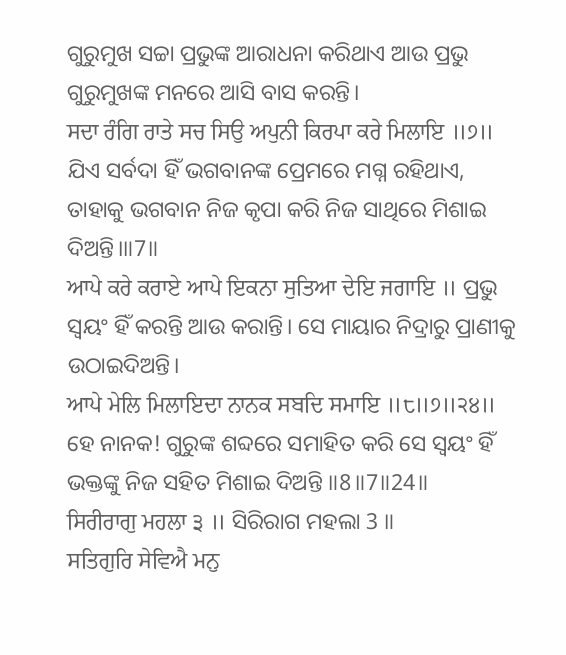ଗୁରୁମୁଖ ସଚ୍ଚା ପ୍ରଭୁଙ୍କ ଆରାଧନା କରିଥାଏ ଆଉ ପ୍ରଭୁ ଗୁରୁମୁଖଙ୍କ ମନରେ ଆସି ବାସ କରନ୍ତି।
ਸਦਾ ਰੰਗਿ ਰਾਤੇ ਸਚ ਸਿਉ ਅਪੁਨੀ ਕਿਰਪਾ ਕਰੇ ਮਿਲਾਇ ॥੭॥ ଯିଏ ସର୍ବଦା ହିଁ ଭଗବାନଙ୍କ ପ୍ରେମରେ ମଗ୍ନ ରହିଥାଏ, ତାହାକୁ ଭଗବାନ ନିଜ କୃପା କରି ନିଜ ସାଥିରେ ମିଶାଇ ଦିଅନ୍ତି।॥7॥
ਆਪੇ ਕਰੇ ਕਰਾਏ ਆਪੇ ਇਕਨਾ ਸੁਤਿਆ ਦੇਇ ਜਗਾਇ ॥ ପ୍ରଭୁ ସ୍ଵୟଂ ହିଁ କରନ୍ତି ଆଉ କରାନ୍ତି। ସେ ମାୟାର ନିଦ୍ରାରୁ ପ୍ରାଣୀକୁ ଉଠାଇଦିଅନ୍ତି।
ਆਪੇ ਮੇਲਿ ਮਿਲਾਇਦਾ ਨਾਨਕ ਸਬਦਿ ਸਮਾਇ ॥੮॥੭॥੨੪॥ ହେ ନାନକ! ଗୁରୁଙ୍କ ଶବ୍ଦରେ ସମାହିତ କରି ସେ ସ୍ଵୟଂ ହିଁ ଭକ୍ତଙ୍କୁ ନିଜ ସହିତ ମିଶାଇ ଦିଅନ୍ତି ॥8॥7॥24॥
ਸਿਰੀਰਾਗੁ ਮਹਲਾ ੩ ॥ ସିରିରାଗ ମହଲା 3 ॥
ਸਤਿਗੁਰਿ ਸੇਵਿਐ ਮਨੁ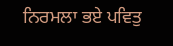ਨਿਰਮਲਾ ਭਏ ਪਵਿਤੁ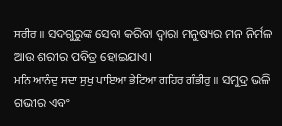ਸਰੀਰ ॥ ସଦଗୁରୁଙ୍କ ସେବା କରିବା ଦ୍ଵାରା ମନୁଷ୍ୟର ମନ ନିର୍ମଳ ଆଉ ଶରୀର ପବିତ୍ର ହୋଇଯାଏ।
ਮਨਿ ਆਨੰਦੁ ਸਦਾ ਸੁਖੁ ਪਾਇਆ ਭੇਟਿਆ ਗਹਿਰ ਗੰਭੀਰੁ ॥ ସମୁଦ୍ର ଭଳି ଗଭୀର ଏବଂ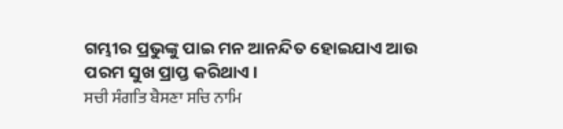ଗମ୍ଭୀର ପ୍ରଭୁଙ୍କୁ ପାଇ ମନ ଆନନ୍ଦିତ ହୋଇଯାଏ ଆଉ ପରମ ସୁଖ ପ୍ରାପ୍ତ କରିଥାଏ।
ਸਚੀ ਸੰਗਤਿ ਬੈਸਣਾ ਸਚਿ ਨਾਮਿ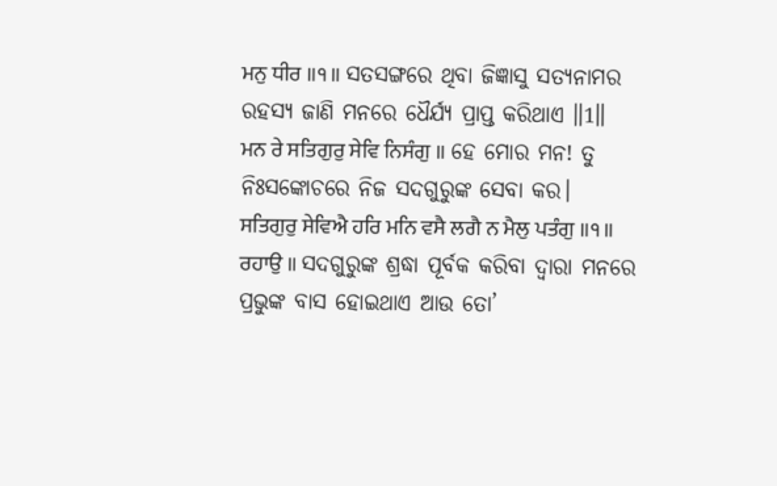ਮਨੁ ਧੀਰ ॥੧॥ ସତସଙ୍ଗରେ ଥିବା ଜିଜ୍ଞାସୁ ସତ୍ୟନାମର ରହସ୍ୟ ଜାଣି ମନରେ ଧୈର୍ଯ୍ୟ ପ୍ରାପ୍ତ କରିଥାଏ ॥1॥
ਮਨ ਰੇ ਸਤਿਗੁਰੁ ਸੇਵਿ ਨਿਸੰਗੁ ॥ ହେ ମୋର ମନ! ତୁ ନିଃସଙ୍କୋଚରେ ନିଜ ସଦଗୁରୁଙ୍କ ସେବା କର।
ਸਤਿਗੁਰੁ ਸੇਵਿਐ ਹਰਿ ਮਨਿ ਵਸੈ ਲਗੈ ਨ ਮੈਲੁ ਪਤੰਗੁ ॥੧॥ ਰਹਾਉ ॥ ସଦଗୁରୁଙ୍କ ଶ୍ରଦ୍ଧା ପୂର୍ବକ କରିବା ଦ୍ଵାରା ମନରେ ପ୍ରଭୁଙ୍କ ବାସ ହୋଇଥାଏ ଆଉ ତୋ’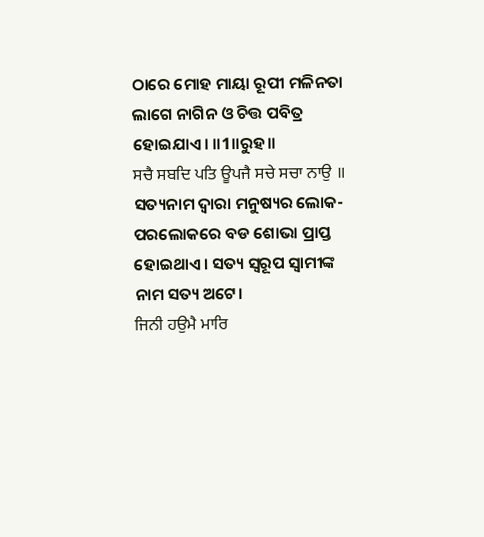ଠାରେ ମୋହ ମାୟା ରୂପୀ ମଳିନତା ଲାଗେ ନାଗିନ ଓ ଚିତ୍ତ ପବିତ୍ର ହୋଇଯାଏ। ॥1॥ରୁହ॥
ਸਚੈ ਸਬਦਿ ਪਤਿ ਊਪਜੈ ਸਚੇ ਸਚਾ ਨਾਉ ॥ ସତ୍ୟନାମ ଦ୍ଵାରା ମନୁଷ୍ୟର ଲୋକ-ପରଲୋକରେ ବଡ ଶୋଭା ପ୍ରାପ୍ତ ହୋଇଥାଏ। ସତ୍ୟ ସ୍ୱରୂପ ସ୍ଵାମୀଙ୍କ ନାମ ସତ୍ୟ ଅଟେ।
ਜਿਨੀ ਹਉਮੈ ਮਾਰਿ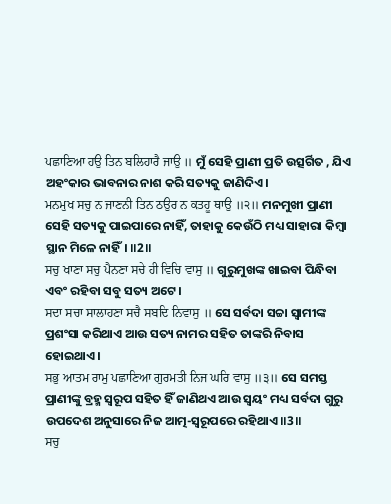ਪਛਾਣਿਆ ਹਉ ਤਿਨ ਬਲਿਹਾਰੈ ਜਾਉ ॥ ମୁଁ ସେହି ପ୍ରାଣୀ ପ୍ରତି ଉତ୍ସର୍ଗିତ , ଯିଏ ଅହଂକାର ଭାବନାର ନାଶ କରି ସତ୍ୟକୁ ଜାଣିଦିଏ।
ਮਨਮੁਖ ਸਚੁ ਨ ਜਾਣਨੀ ਤਿਨ ਠਉਰ ਨ ਕਤਹੂ ਥਾਉ ॥੨॥ ମନମୁଖୀ ପ୍ରାଣୀ ସେହି ସତ୍ୟକୁ ପାଇପାରେ ନାହିଁ, ତାହାକୁ କେଉଁଠି ମଧ୍ୟ ସାହାରା କିମ୍ବା ସ୍ଥାନ ମିଳେ ନାହିଁ। ॥2॥
ਸਚੁ ਖਾਣਾ ਸਚੁ ਪੈਨਣਾ ਸਚੇ ਹੀ ਵਿਚਿ ਵਾਸੁ ॥ ଗୁରୁମୁଖଙ୍କ ଖାଇବା ପିନ୍ଧିବା ଏବଂ ରହିବା ସବୁ ସତ୍ୟ ଅଟେ।
ਸਦਾ ਸਚਾ ਸਾਲਾਹਣਾ ਸਚੈ ਸਬਦਿ ਨਿਵਾਸੁ ॥ ସେ ସର୍ବଦା ସଚ୍ଚା ସ୍ଵାମୀଙ୍କ ପ୍ରଶଂସା କରିଥାଏ ଆଉ ସତ୍ୟ ନାମର ସହିତ ତାଙ୍କରି ନିବାସ ହୋଇଥାଏ।
ਸਭੁ ਆਤਮ ਰਾਮੁ ਪਛਾਣਿਆ ਗੁਰਮਤੀ ਨਿਜ ਘਰਿ ਵਾਸੁ ॥੩॥ ସେ ସମସ୍ତ ପ୍ରାଣୀଙ୍କୁ ବ୍ରହ୍ମ ସ୍ୱରୂପ ସହିତ ହିଁ ଜାଣିଥଏ ଆଉ ସ୍ଵୟଂ ମଧ୍ୟ ସର୍ବଦା ଗୁରୁ ଉପଦେଶ ଅନୁସାରେ ନିଜ ଆତ୍ମ-ସ୍ଵରୂପରେ ରହିଥାଏ ॥3॥
ਸਚੁ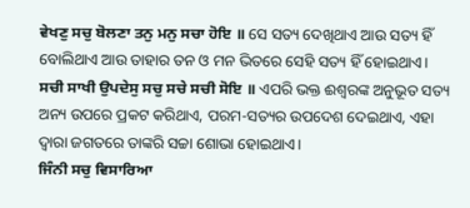ਵੇਖਣੁ ਸਚੁ ਬੋਲਣਾ ਤਨੁ ਮਨੁ ਸਚਾ ਹੋਇ ॥ ସେ ସତ୍ୟ ଦେଖିଥାଏ ଆଉ ସତ୍ୟ ହିଁ ବୋଲିଥାଏ ଆଉ ତାହାର ତନ ଓ ମନ ଭିତରେ ସେହି ସତ୍ୟ ହିଁ ହୋଇଥାଏ।
ਸਚੀ ਸਾਖੀ ਉਪਦੇਸੁ ਸਚੁ ਸਚੇ ਸਚੀ ਸੋਇ ॥ ଏପରି ଭକ୍ତ ଈଶ୍ଵରଙ୍କ ଅନୁଭୂତ ସତ୍ୟ ଅନ୍ୟ ଉପରେ ପ୍ରକଟ କରିଥାଏ, ପରମ-ସତ୍ୟର ଉପଦେଶ ଦେଇଥାଏ, ଏହା ଦ୍ଵାରା ଜଗତରେ ତାଙ୍କରି ସଚ୍ଚା ଶୋଭା ହୋଇଥାଏ।
ਜਿੰਨੀ ਸਚੁ ਵਿਸਾਰਿਆ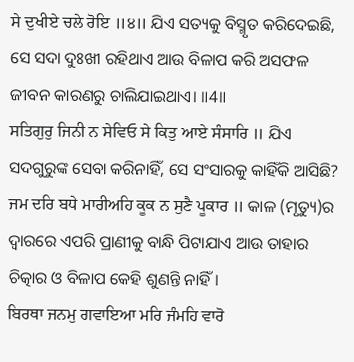ਸੇ ਦੁਖੀਏ ਚਲੇ ਰੋਇ ॥੪॥ ଯିଏ ସତ୍ୟକୁ ବିସ୍ମୃତ କରିଦେଇଛି, ସେ ସଦା ଦୁଃଖୀ ରହିଥାଏ ଆଉ ବିଳାପ କରି ଅସଫଳ ଜୀବନ କାରଣରୁ ଚାଲିଯାଇଥାଏ। ॥4॥
ਸਤਿਗੁਰੁ ਜਿਨੀ ਨ ਸੇਵਿਓ ਸੇ ਕਿਤੁ ਆਏ ਸੰਸਾਰਿ ॥ ଯିଏ ସଦଗୁରୁଙ୍କ ସେବା କରିନାହିଁ, ସେ ସଂସାରକୁ କାହିଁକି ଆସିଛି?
ਜਮ ਦਰਿ ਬਧੇ ਮਾਰੀਅਹਿ ਕੂਕ ਨ ਸੁਣੈ ਪੂਕਾਰ ॥ କାଳ (ମୃତ୍ୟୁ)ର ଦ୍ଵାରରେ ଏପରି ପ୍ରାଣୀକୁ ବାନ୍ଧି ପିଟାଯାଏ ଆଉ ତାହାର ଚିତ୍କାର ଓ ବିଳାପ କେହି ଶୁଣନ୍ତି ନାହିଁ।
ਬਿਰਥਾ ਜਨਮੁ ਗਵਾਇਆ ਮਰਿ ਜੰਮਹਿ ਵਾਰੋ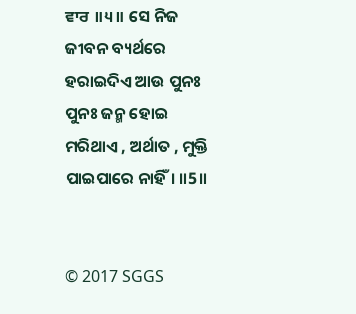ਵਾਰ ॥੫॥ ସେ ନିଜ ଜୀବନ ବ୍ୟର୍ଥରେ ହରାଇଦିଏ ଆଉ ପୁନଃ ପୁନଃ ଜନ୍ମ ହୋଇ ମରିଥାଏ , ଅର୍ଥାତ , ମୁକ୍ତି ପାଇପାରେ ନାହିଁ। ॥5॥


© 2017 SGGS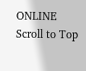ONLINE
Scroll to Top